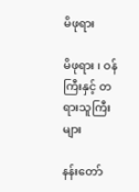မိဖုရား

မိဖုရား ၊ ဝန်ကြီးနှင့် တရားသူကြီးများ

နန်းတော်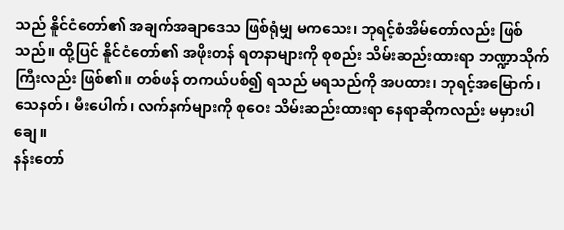သည် နိူင်ငံတော်၏ အချက်အချာဒေသ ဖြစ်ရုံမျှ မကသေး၊ ဘုရင့်စံအိမ်တော်လည်း ဖြစ်သည်။ ထို့ပြင် နိူင်ငံတော်၏ အဖိုးတန် ရတနာများကို စုစည်း သိမ်းဆည်းထားရာ ဘဏ္ဍာသိုက်ကြီးလည်း ဖြစ်၏။ တစ်ဖန် တကယ်ပစ်၍ ရသည် မရသည်ကို အပထား၊ ဘုရင့်အမြောက်၊ သေနတ်၊ မီးပေါက်၊ လက်နက်များကို စုဝေး သိမ်းဆည်းထားရာ နေရာဆိုကလည်း မမှားပါချေ။
နန်းတော်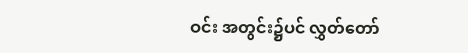ဝင်း အတွင်း၌ပင် လွှတ်တော်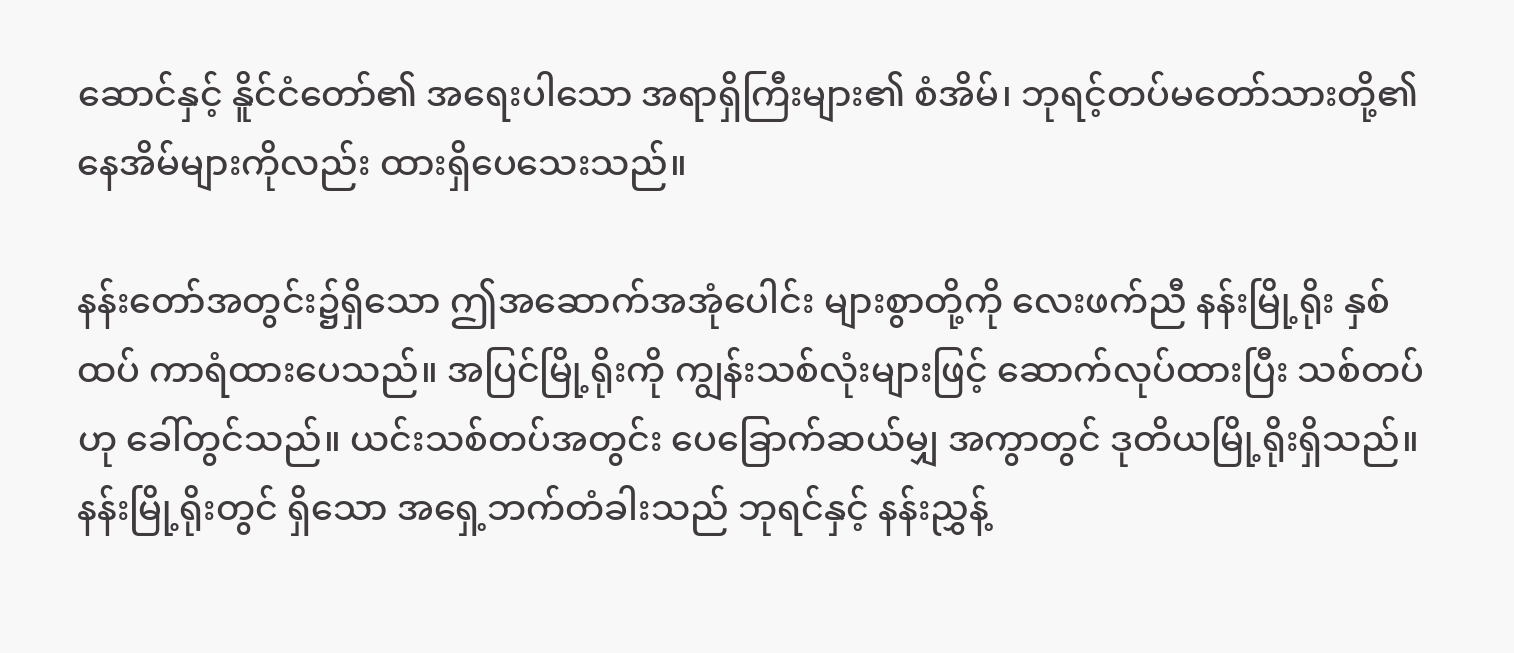ဆောင်နှင့် နိူင်ငံတော်၏ အရေးပါသော အရာရှိကြီးများ၏ စံအိမ်၊ ဘုရင့်တပ်မတော်သားတို့၏ နေအိမ်များကိုလည်း ထားရှိပေသေးသည်။

နန်းတော်အတွင်း၌ရှိသော ဤအဆောက်အအုံပေါင်း များစွာတို့ကို လေးဖက်ညီ နန်းမြို့ရိုး နှစ်ထပ် ကာရံထားပေသည်။ အပြင်မြို့ရိုးကို ကျွန်းသစ်လုံးများဖြင့် ဆောက်လုပ်ထားပြီး သစ်တပ်ဟု ခေါ်တွင်သည်။ ယင်းသစ်တပ်အတွင်း ပေခြောက်ဆယ်မျှ အကွာတွင် ဒုတိယမြို့ရိုးရှိသည်။ နန်းမြို့ရိုးတွင် ရှိသော အရှေ့ဘက်တံခါးသည် ဘုရင်နှင့် နန်းညွှန့်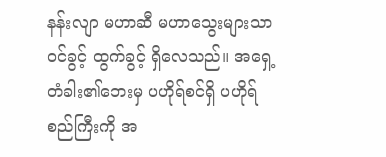နန်းလျာ မဟာဆီ မဟာသွေးများသာ ဝင်ခွင့် ထွက်ခွင့် ရှိလေသည်။ အရှေ့တံခါး၏ဘေးမှ ပဟိုရ်စင်ရှိ ပဟိုရ်စည်ကြီးကို အ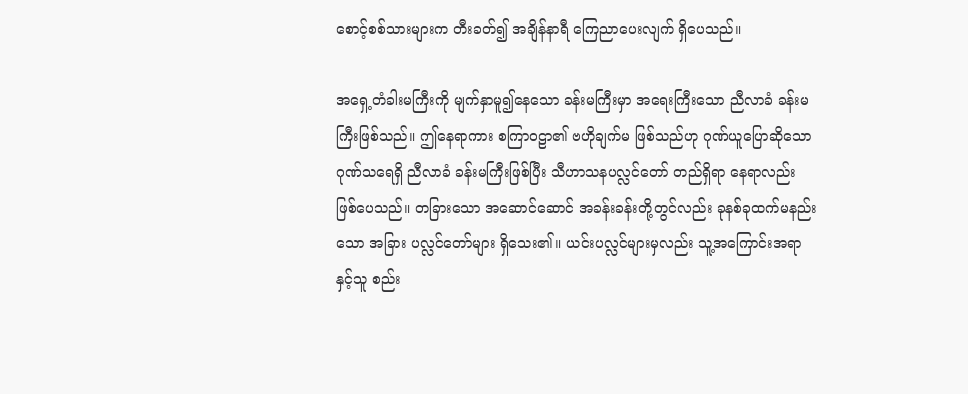စောင့်စစ်သားများက တီးခတ်၍ အချိန်နာရီ ကြေညာပေးလျက် ရှိပေသည်။

အရှေ့တံခါးမကြီးကို မျက်နှာမူ၍နေသော ခန်းမကြီးမှာ အရေးကြီးသော ညီလာခံ ခန်းမကြီးဖြစ်သည်။ ဤနေရာကား စကြာဝဠာ၏ ဗဟိုချက်မ ဖြစ်သည်ဟု ဂုဏ်ယူပြောဆိုသော ဂုဏ်သရေရှိ ညီလာခံ ခန်းမကြီးဖြစ်ပြီး သီဟာသနပလ္လင်တော် တည်ရှိရာ နေရာလည်း ဖြစ်ပေသည်။ တခြားသော အဆောင်ဆောင် အခန်းခန်းတို့တွင်လည်း ခုနစ်ခုထက်မနည်းသော အခြား ပလ္လင်တော်များ ရှိသေး၏။ ယင်းပလ္လင်များမှလည်း သူ့အကြောင်းအရာနှင့်သူ စည်း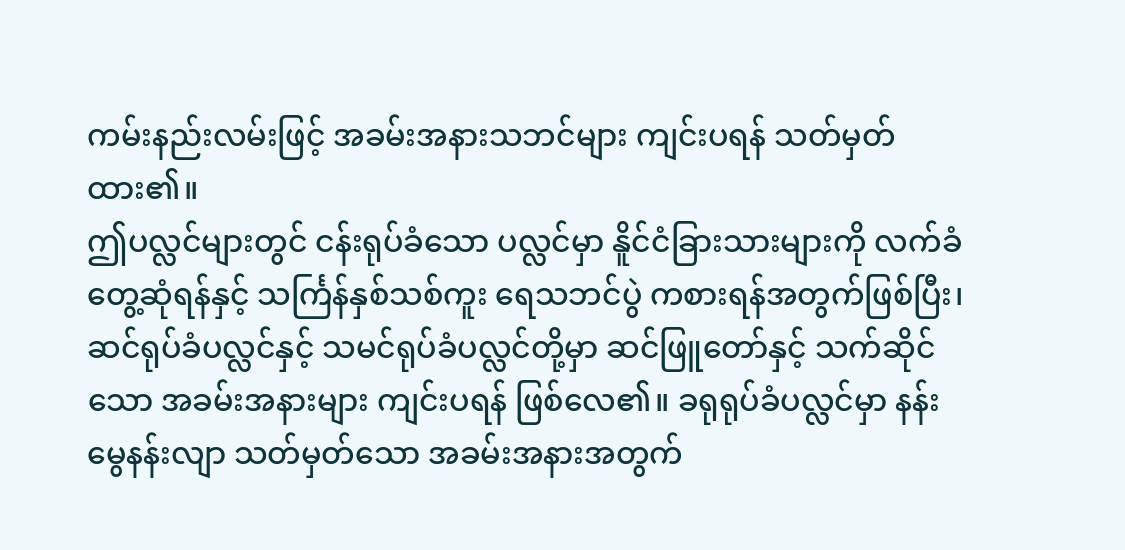ကမ်းနည်းလမ်းဖြင့် အခမ်းအနားသဘင်များ ကျင်းပရန် သတ်မှတ်ထား၏။
ဤပလ္လင်များတွင် ငန်းရုပ်ခံသော ပလ္လင်မှာ နိူင်ငံခြားသားများကို လက်ခံတွေ့ဆုံရန်နှင့် သင်္ကြန်နှစ်သစ်ကူး ရေသဘင်ပွဲ ကစားရန်အတွက်ဖြစ်ပြီး၊ ဆင်ရုပ်ခံပလ္လင်နှင့် သမင်ရုပ်ခံပလ္လင်တို့မှာ ဆင်ဖြူတော်နှင့် သက်ဆိုင်သော အခမ်းအနားများ ကျင်းပရန် ဖြစ်လေ၏။ ခရုရုပ်ခံပလ္လင်မှာ နန်းမွေနန်းလျာ သတ်မှတ်သော အခမ်းအနားအတွက်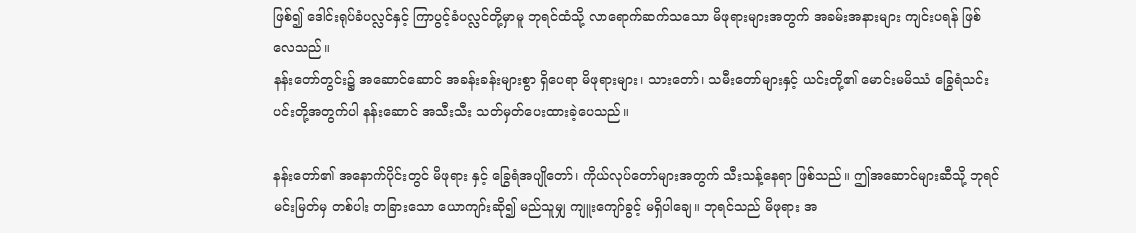ဖြစ်၍ ဒေါင်းရုပ်ခံပလ္လင်နှင့် ကြာပွင့်ခံပလ္လင်တို့မှာမူ ဘုရင်ထံသို့ လာရောက်ဆက်သသော မိဖုရားများအတွက် အခမ်းအနားများ ကျင်းပရန် ဖြစ်လေသည်။
နန်းတော်တွင်း၌ အဆောင်ဆောင် အခန်းခန်းများစွာ ရှိပေရာ မိဖုရားများ၊ သားတော်၊ သမီးတော်များနှင့် ယင်းတို့၏ မောင်းမမိဿံ ခြွေရံသင်းပင်းတို့အတွက်ပါ နန်းဆောင် အသီးသီး သတ်မှတ်ပေးထားခဲ့ပေသည်။

နန်းတော်၏ အနောက်ပိုင်းတွင် မိဖုရား နှင့် ခြွေရံအပျိုတော်၊ ကိုယ်လုပ်တော်များအတွက် သီးသန့်နေရာ ဖြစ်သည်။ ဤအဆောင်များဆီသို့ ဘုရင်မင်းမြတ်မှ တစ်ပါး တခြားသော ယောကျာ်းဆို၍ မည်သူမျှ ကျူးကျော်ခွင့် မရှိပါချေ။ ဘုရင်သည် မိဖုရား အ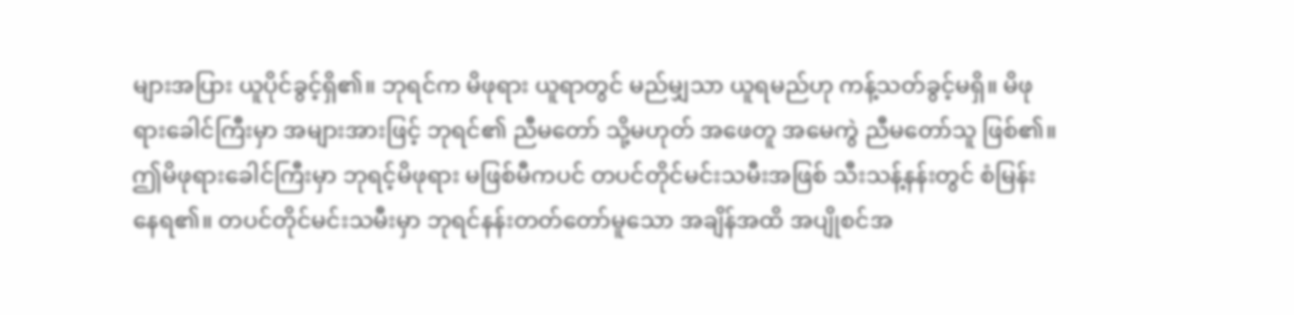များအပြား ယူပိုင်ခွင့်ရှိ၏။ ဘုရင်က မိဖုရား ယူရာတွင် မည်မျှသာ ယူရမည်ဟု ကန့်သတ်ခွင့်မရှိ။ မိဖုရားခေါင်ကြီးမှာ အများအားဖြင့် ဘုရင်၏ ညီမတော် သို့မဟုတ် အဖေတူ အမေကွဲ ညီမတော်သူ ဖြစ်၏။ ဤမိဖုရားခေါင်ကြီးမှာ ဘုရင့်မိဖုရား မဖြစ်မီကပင် တပင်တိုင်မင်းသမီးအဖြစ် သီးသန့်နန်းတွင် စံမြန်းနေရ၏။ တပင်တိုင်မင်းသမီးမှာ ဘုရင်နန်းတတ်တော်မူသော အချိန်အထိ အပျိုစင်အ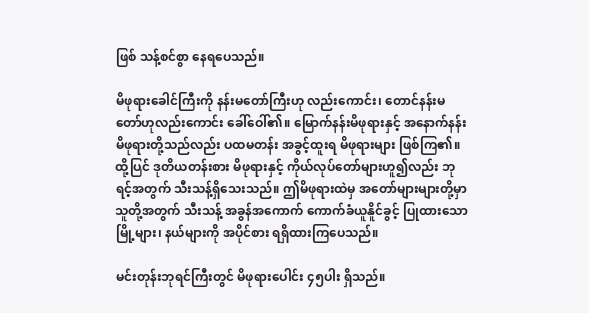ဖြစ် သန့်စင်စွာ နေရပေသည်။

မိဖုရားခေါင်ကြီးကို နန်းမတော်ကြီးဟု လည်းကောင်း၊ တောင်နန်းမတော်ဟုလည်းကောင်း ခေါ်ဝေါ်၏။ မြောက်နန်းမိဖုရားနှင့် အနောက်နန်းမိဖုရားတို့သည်လည်း ပထမတန်း အခွင့်ထူးရ မိဖုရားများ ဖြစ်ကြ၏။ ထို့ပြင် ဒုတိယတန်းစား မိဖုရားနှင့် ကိုယ်လုပ်တော်များဟူ၍လည်း ဘုရင့်အတွက် သီးသန့်ရှိသေးသည်။ ဤမိဖုရားထဲမှ အတော်များများတို့မှာ သူတို့အတွက် သီးသန့် အခွန်အကောက် ကောက်ခံယူနိူင်ခွင့် ပြုထားသော မြို့များ၊ နယ်များကို အပိုင်စား ရရှိထားကြပေသည်။

မင်းတုန်းဘုရင်ကြီးတွင် မိဖုရားပေါင်း ၄၅ပါး ရှိသည်။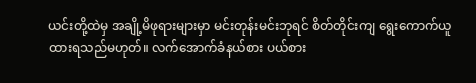ယင်းတို့ထဲမှ အချို့မိဖုရားများမှာ မင်းတုန်းမင်းဘုရင် စိတ်တိုင်းကျ ရွေးကောက်ယူထားရသည်မဟုတ်။ လက်အောက်ခံနယ်စား ပယ်စား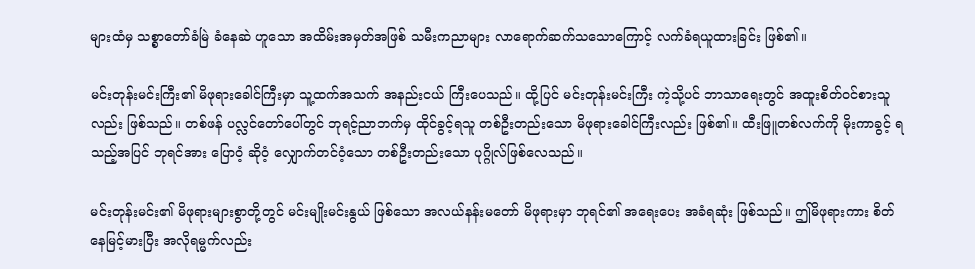များထံမှ သစ္စာတော်ခံမြဲ ခံနေဆဲ ဟူသော အထိမ်းအမှတ်အဖြစ် သမီးကညာများ လာရောက်ဆက်သသောကြောင့် လက်ခံရယူထားခြင်း ဖြစ်၏။

မင်းတုန်းမင်းကြီး၏ မိဖုရားခေါင်ကြီးမှာ သူ့ထက်အသက် အနည်းငယ် ကြီးပေသည်။ ထို့ပြင် မင်းတုန်းမင်းကြီး ကဲ့သို့ပင် ဘာသာရေးတွင် အထူးစိတ်ဝင်စားသူလည်း ဖြစ်သည်။ တစ်ဖန် ပလ္လင်တော်ပေါ်တွင် ဘုရင့်ညာဘက်မှ ထိုင်ခွင့်ရသူ တစ်ဦးတည်းသော မိဖုရားခေါင်ကြီးလည်း ဖြစ်၏။ ထီးဖြူတစ်လက်ကို မိုးကာခွင့် ရသည့်အပြင် ဘုရင်အား ပြောဝံ့ ဆိုဝံ့ လျှောက်တင်ဝံ့သော တစ်ဦးတည်းသော ပုဂ္ဂိုလ်ဖြစ်လေသည်။

မင်းတုန်းမင်း၏ မိဖုရားများစွာတို့တွင် မင်းမျိုးမင်းနွယ် ဖြစ်သော အလယ်နန်းမတော် မိဖုရားမှာ ဘုရင်၏ အရေးပေး အခံရဆုံး ဖြစ်သည်။ ဤမိဖုရားကား စိတ်နေမြင့်မားပြီး အလိုရမ္မက်လည်း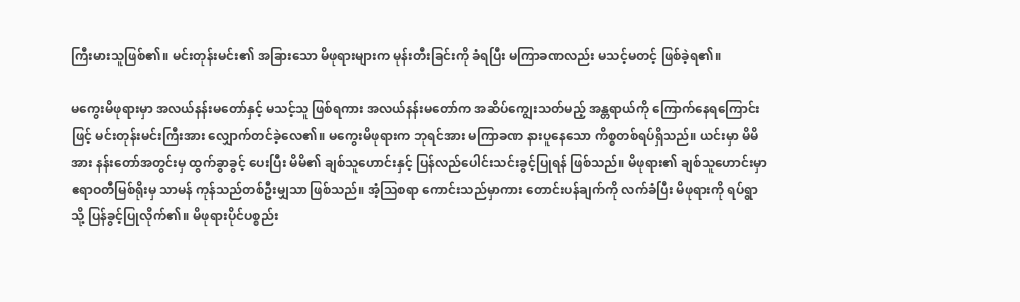ကြီးမားသူဖြစ်၏။ မင်းတုန်းမင်း၏ အခြားသော မိဖုရားများက မုန်းတီးခြင်းကို ခံရပြီး မကြာခဏလည်း မသင့်မတင့် ဖြစ်ခဲ့ရ၏။

မကွေးမိဖုရားမှာ အလယ်နန်းမတော်နှင့် မသင့်သူ ဖြစ်ရကား အလယ်နန်းမတော်က အဆိပ်ကျွေးသတ်မည့် အန္တရာယ်ကို ကြောက်နေရကြောင်းဖြင့် မင်းတုန်းမင်းကြီးအား လျှောက်တင်ခဲ့လေ၏။ မကွေးမိဖုရားက ဘုရင်အား မကြာခဏ နားပူနေသော ကိစ္စတစ်ရပ်ရှိသည်။ ယင်းမှာ မိမိအား နန်းတော်အတွင်းမှ ထွက်ခွာခွင့် ပေးပြီး မိမိ၏ ချစ်သူဟောင်းနှင့် ပြန်လည်ပေါင်းသင်းခွင့်ပြုရန် ဖြစ်သည်။ မိဖုရား၏ ချစ်သူဟောင်းမှာ ဧရာဝတီမြစ်ရိုးမှ သာမန် ကုန်သည်တစ်ဦးမျှသာ ဖြစ်သည်။ အံ့သြစရာ ကောင်းသည်မှာကား တောင်းပန်ချက်ကို လက်ခံပြီး မိဖုရားကို ရပ်ရွာသို့ ပြန်ခွင့်ပြုလိုက်၏။ မိဖုရားပိုင်ပစ္စည်း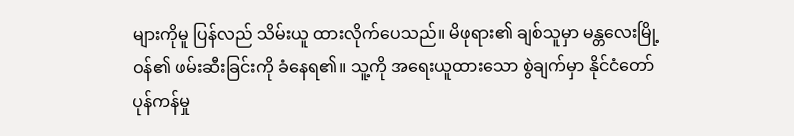များကိုမူ ပြန်လည် သိမ်းယူ ထားလိုက်ပေသည်။ မိဖုရား၏ ချစ်သူမှာ မန္တလေးမြို့ဝန်၏ ဖမ်းဆီးခြင်းကို ခံနေရ၏။ သူ့ကို အရေးယူထားသော စွဲချက်မှာ နိုင်ငံတော် ပုန်ကန်မှု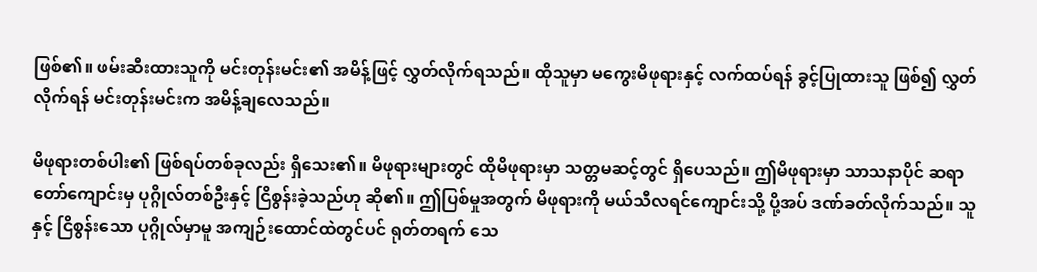ဖြစ်၏။ ဖမ်းဆီးထားသူကို မင်းတုန်းမင်း၏ အမိန့်ဖြင့် လွှတ်လိုက်ရသည်။ ထိုသူမှာ မကွေးမိဖုရားနှင့် လက်ထပ်ရန် ခွင့်ပြုထားသူ ဖြစ်၍ လွှတ်လိုက်ရန် မင်းတုန်းမင်းက အမိန့်ချလေသည်။

မိဖုရားတစ်ပါး၏ ဖြစ်ရပ်တစ်ခုလည်း ရှိသေး၏။ မိဖုရားများတွင် ထိုမိဖုရားမှာ သတ္တမဆင့်တွင် ရှိပေသည်။ ဤမိဖုရားမှာ သာသနာပိုင် ဆရာတော်ကျောင်းမှ ပုဂ္ဂိုလ်တစ်ဦးနှင့် ငြိစွန်းခဲ့သည်ဟု ဆို၏။ ဤပြစ်မှုအတွက် မိဖုရားကို မယ်သီလရင်ကျောင်းသို့ ပို့အပ် ဒဏ်ခတ်လိုက်သည်။ သူနှင့် ငြိစွန်းသော ပုဂ္ဂိုလ်မှာမူ အကျဉ်းထောင်ထဲတွင်ပင် ရုတ်တရက် သေ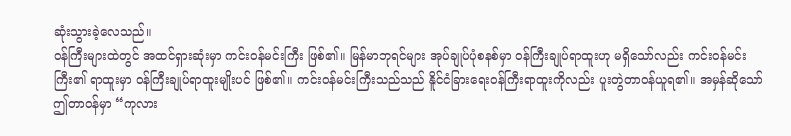ဆုံးသွားခဲ့လေသည်။
ဝန်ကြီးများထဲတွင် အထင်ရှားဆုံးမှာ ကင်းဝန်မင်းကြီး ဖြစ်၏။ မြန်မာဘုရင်များ အုပ်ချုပ်ပုံစနစ်မှာ ဝန်ကြီးချုပ်ရာထူးဟု မရှိသော်လည်း ကင်းဝန်မင်းကြီး၏ ရာထူးမှာ ဝန်ကြီးချုပ်ရာထူးမျိုးပင် ဖြစ်၏။ ကင်းဝန်မင်းကြီးသည်သည် နိူင်ငံခြားရေးဝန်ကြီးရာထူးကိုလည်း ပူးတွဲတာဝန်ယူရ၏။ အမှန်ဆိုသော် ဤတာဝန်မှာ “ကုလား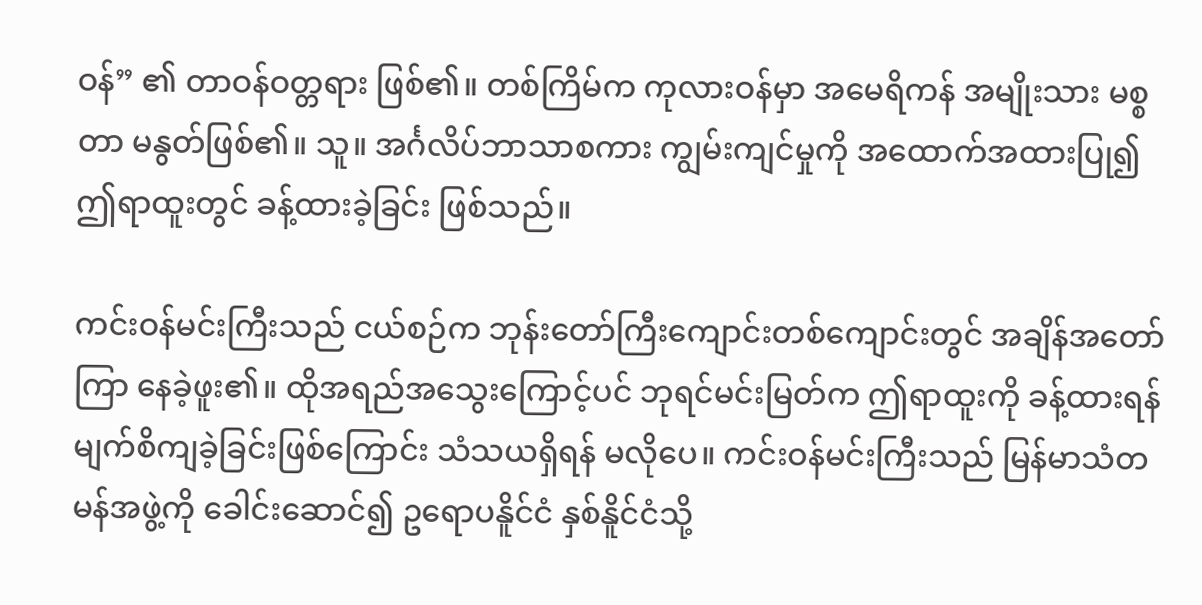ဝန်” ၏ တာဝန်ဝတ္တရား ဖြစ်၏။ တစ်ကြိမ်က ကုလားဝန်မှာ အမေရိကန် အမျိုးသား မစ္စတာ မနွတ်ဖြစ်၏။ သူ။ အင်္ဂလိပ်ဘာသာစကား ကျွမ်းကျင်မှုကို အထောက်အထားပြု၍ ဤရာထူးတွင် ခန့်ထားခဲ့ခြင်း ဖြစ်သည်။

ကင်းဝန်မင်းကြီးသည် ငယ်စဉ်က ဘုန်းတော်ကြီးကျောင်းတစ်ကျောင်းတွင် အချိန်အတော်ကြာ နေခဲ့ဖူး၏။ ထိုအရည်အသွေးကြောင့်ပင် ဘုရင်မင်းမြတ်က ဤရာထူးကို ခန့်ထားရန် မျက်စိကျခဲ့ခြင်းဖြစ်ကြောင်း သံသယရှိရန် မလိုပေ။ ကင်းဝန်မင်းကြီးသည် မြန်မာသံတမန်အဖွဲ့ကို ခေါင်းဆောင်၍ ဥရောပနိူင်ငံ နှစ်နိူင်ငံသို့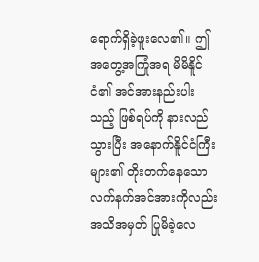ရောက်ရှိခဲ့ဖူးလေ၏။ ဤအတွေ့အကြုံအရ မိမိနိူင်ငံ၏ အင်အားနည်းပါးသည့် ဖြစ်ရပ်ကို နားလည်သွားပြီး အနောက်နိူင်ငံကြီးများ၏ တိုးတက်နေသော လက်နက်အင်အားကိုလည်း အသိအမှတ် ပြုမိခဲ့လေ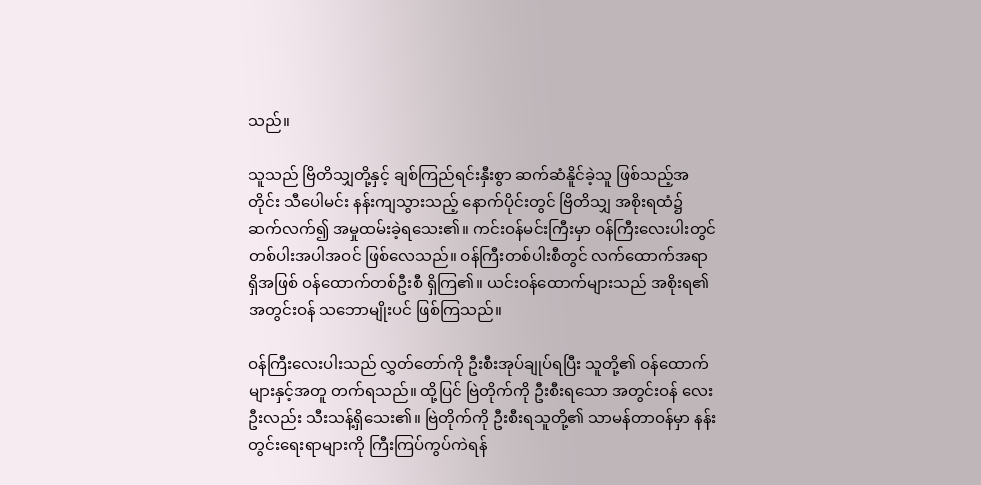သည်။

သူသည် ဗြိတိသျှတို့နှင့် ချစ်ကြည်ရင်းနှီးစွာ ဆက်ဆံနိူင်ခဲ့သူ ဖြစ်သည့်အတိုင်း သီပေါမင်း နန်းကျသွားသည့် နောက်ပိုင်းတွင် ဗြိတိသျှ အစိုးရထံ၌ ဆက်လက်၍ အမှုထမ်းခဲ့ရသေး၏။ ကင်းဝန်မင်းကြီးမှာ ဝန်ကြီးလေးပါးတွင် တစ်ပါးအပါအဝင် ဖြစ်လေသည်။ ဝန်ကြီးတစ်ပါးစီတွင် လက်ထောက်အရာရှိအဖြစ် ဝန်ထောက်တစ်ဦးစီ ရှိကြ၏။ ယင်းဝန်ထောက်များသည် အစိုးရ၏ အတွင်းဝန် သဘောမျိုးပင် ဖြစ်ကြသည်။

ဝန်ကြီးလေးပါးသည် လွှတ်တော်ကို ဦးစီးအုပ်ချုပ်ရပြီး သူတို့၏ ဝန်ထောက်များနှင့်အတူ တက်ရသည်။ ထို့ပြင် ဗြဲတိုက်ကို ဦးစီးရသော အတွင်းဝန် လေးဦးလည်း သီးသန့်ရှိသေး၏။ ဗြဲတိုက်ကို ဦးစီးရသူတို့၏ သာမန်တာဝန်မှာ နန်းတွင်းရေးရာများကို ကြီးကြပ်ကွပ်ကဲရန်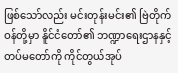ဖြစ်သော်လည်း မင်းတုန်းမင်း၏ ဗြဲတိုက်ဝန်တို့မှာ နိူင်ငံတော်၏ ဘဏ္ဍာရေးဌာနနှင့် တပ်မတော်ကို ကိုင်တွယ်အုပ်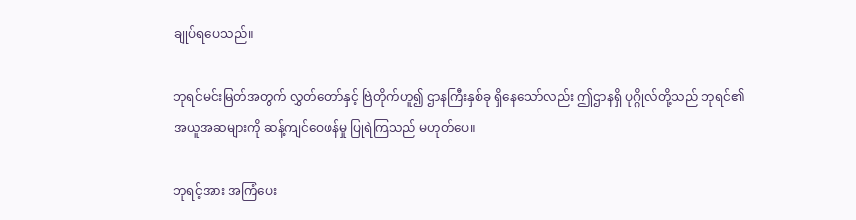ချုပ်ရပေသည်။

ဘုရင်မင်းမြတ်အတွက် လွှတ်တော်နှင့် ဗြဲတိုက်ဟူ၍ ဌာနကြီးနှစ်ခု ရှိနေသော်လည်း ဤဌာနရှိ ပုဂ္ဂိုလ်တို့သည် ဘုရင်၏ အယူအဆများကို ဆန့်ကျင်ဝေဖန်မှု ပြုရဲကြသည် မဟုတ်ပေ။

ဘုရင့်အား အကြံပေး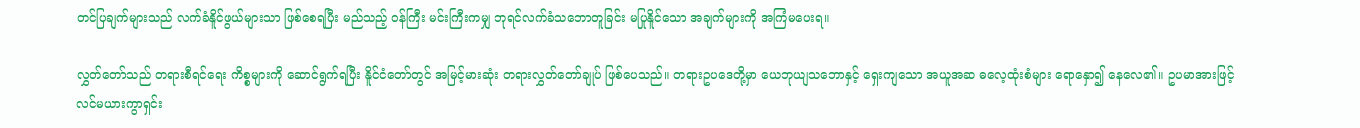တင်ပြချက်များသည် လက်ခံနိူင်ဖွယ်များသာ ဖြစ်စေရပြီး မည်သည့် ဝန်ကြီး မင်းကြီးကမျှ ဘုရင်လက်ခံသဘောတူခြင်း မပြုနိူင်သော အချက်များကို အကြံမပေးရ။

လွှတ်တော်သည် တရားစီရင်ရေး ကိစ္စများကို ဆောင်ရွက်ရပြီး နိူင်ငံတော်တွင် အမြင့်မားဆုံး တရားလွှတ်တော်ချုပ် ဖြစ်ပေသည်။ တရားဥပဒေတို့မှာ ယေဘုယျသဘောနှင့် ရှေးကျသော အယူအဆ ဓလေ့ထုံးစံများ ရောနှော၍ နေလေ၏။ ဥပမာအားဖြင့် လင်မယားကွာရှင်း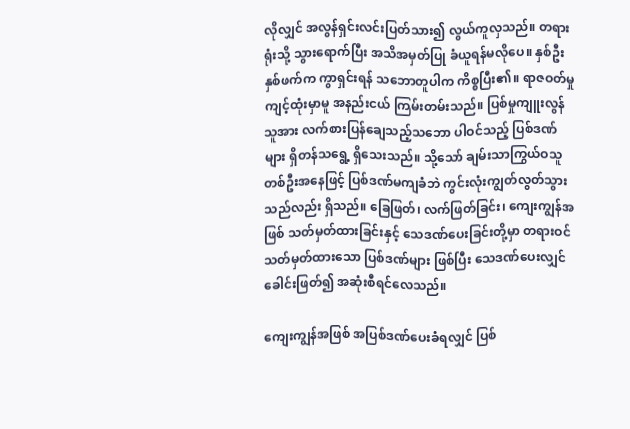လိုလျှင် အလွန်ရှင်းလင်းပြတ်သား၍ လွယ်ကူလှသည်။ တရားရုံးသို့ သွားရောက်ပြီး အသိအမှတ်ပြု ခံယူရန်မလိုပေ။ နှစ်ဦးနှစ်ဖက်က ကွာရှင်းရန် သဘောတူပါက ကိစ္စပြီး၏။ ရာဇဝတ်မှု ကျင့်ထုံးမှာမူ အနည်းငယ် ကြမ်းတမ်းသည်။ ပြစ်မှုကျူးလွန်သူအား လက်စားပြန်ချေသည့်သဘော ပါဝင်သည့် ပြစ်ဒဏ်များ ရှိတန်သရွေ့ ရှိသေးသည်။ သို့သော် ချမ်းသာကြွယ်ဝသူ တစ်ဦးအနေဖြင့် ပြစ်ဒဏ်မကျခံဘဲ ကွင်းလုံးကျွတ်လွတ်သွားသည်လည်း ရှိသည်။ ခြေဖြတ်၊ လက်ဖြတ်ခြင်း၊ ကျေးကျွန်အဖြစ် သတ်မှတ်ထားခြင်းနှင့် သေဒဏ်ပေးခြင်းတို့မှာ တရားဝင် သတ်မှတ်ထားသော ပြစ်ဒဏ်များ ဖြစ်ပြီး သေဒဏ်ပေးလျှင် ခေါင်းဖြတ်၍ အဆုံးစီရင်လေသည်။

ကျေးကျွန်အဖြစ် အပြစ်ဒဏ်ပေးခံရလျှင် ပြစ်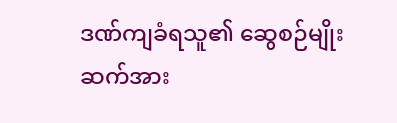ဒဏ်ကျခံရသူ၏ ဆွေစဉ်မျိုးဆက်အား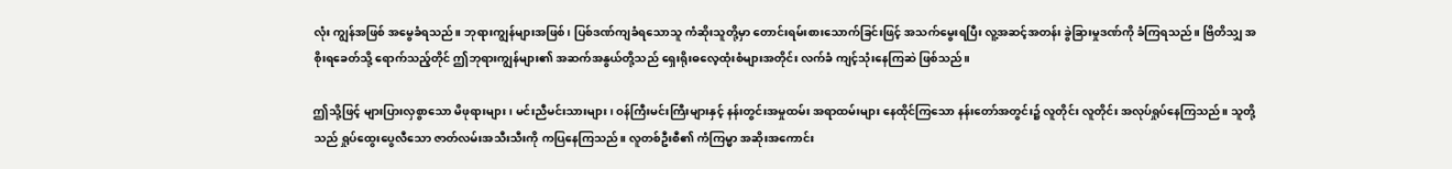လုံး ကျွန်အဖြစ် အမွေခံရသည်။ ဘုရားကျွန်များအဖြစ်၊ ပြစ်ဒဏ်ကျခံရသောသူ ကံဆိုးသူတို့မှာ တောင်းရမ်းစားသောက်ခြင်းဖြင့် အသက်မွေးရပြီး လူ့အဆင့်အတန်း ခွဲခြားမှုဒဏ်ကို ခံကြရသည်။ ဗြိတိသျှ အစိုးရခေတ်သို့ ရောက်သည့်တိုင် ဤဘုရားကျွန်များ၏ အဆက်အနွယ်တို့သည် ရှေးရိုးဓလေ့ထုံးစံများအတိုင်း လက်ခံ ကျင့်သုံးနေကြဆဲ ဖြစ်သည်။

ဤသို့ဖြင့် များပြားလှစွာသော မိဖုရားများ၊ မင်းညီမင်းသားများ၊ ဝန်ကြီးမင်းကြီးများနှင့် နန်းတွင်းအမှုထမ်း အရာထမ်းများ နေထိုင်ကြသော နန်းတော်အတွင်း၌ လူတိုင်း လူတိုင်း အလုပ်ရှုပ်နေကြသည်။ သူတို့သည် ရှုပ်ထွေးပွေလီသော ဇာတ်လမ်းအသီးသီးကို ကပြနေကြသည်။ လူတစ်ဦးစီ၏ ကံကြမ္မာ အဆိုးအကောင်း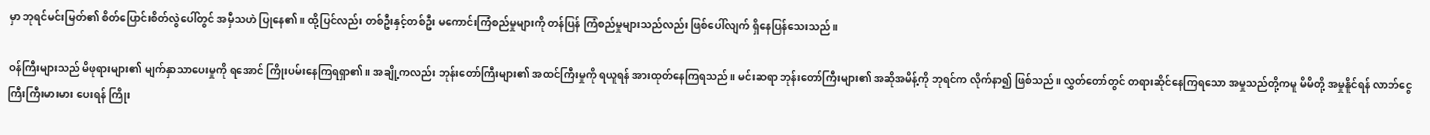မှာ ဘုရင်မင်းမြတ်၏ စိတ်ပြောင်းစိတ်လွဲပေါ်တွင် အမှီသဟဲ ပြုနေ၏။ ထို့ပြင်လည်း တစ်ဦးနှင့်တစ်ဦး မကောင်းကြံစည်မှုများကို တန်ပြန် ကြံစည်မှုများသည်လည်း ဖြစ်ပေါ်လျက် ရှိနေပြန်သေးသည်။

ဝန်ကြီးများသည် မိဖုရားများ၏ မျက်နှာသာပေးမှုကို ရအောင် ကြိုးပမ်းနေကြရရှာ၏။ အချို့ကလည်း ဘုန်းတော်ကြီးများ၏ အထင်ကြီးမှုကို ရယူရန် အားထုတ်နေကြရသည်။ မင်းဆရာ ဘုန်းတော်ကြီးများ၏ အဆိုအမိန့်ကို ဘုရင်က လိုက်နာ၍ ဖြစ်သည်။ လွှတ်တော်တွင် တရားဆိုင်နေကြရသော အမှုသည်တို့ကမူ မိမိတို့ အမှုနိူင်ရန် လာဘ်ငွေ ကြီးကြီးမားမား ပေးရန် ကြိုး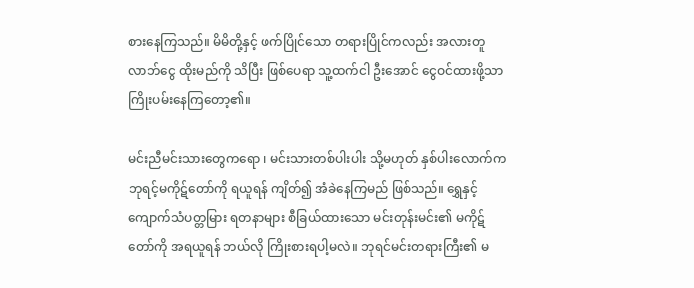စားနေကြသည်။ မိမိတို့နှင့် ဖက်ပြိုင်သော တရားပြိုင်ကလည်း အလားတူ လာဘ်ငွေ ထိုးမည်ကို သိပြီး ဖြစ်ပေရာ သူ့ထက်ငါ ဦးအောင် ငွေဝင်ထားဖို့သာ ကြိုးပမ်းနေကြတော့၏။

မင်းညီမင်းသားတွေကရော ၊ မင်းသားတစ်ပါးပါး သို့မဟုတ် နှစ်ပါးလောက်က ဘုရင့်မကိုဋ်တော်ကို ရယူရန် ကျိတ်၍ အံခဲနေကြမည် ဖြစ်သည်။ ရွှေနှင့် ကျောက်သံပတ္တမြား ရတနာများ စီခြယ်ထားသော မင်းတုန်းမင်း၏ မကိုဋ်တော်ကို အရယူရန် ဘယ်လို ကြိုးစားရပါ့မလဲ။ ဘုရင်မင်းတရားကြီး၏ မ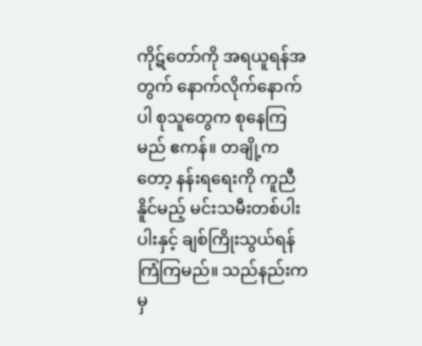ကိုဋ်တော်ကို အရယူရန်အတွက် နောက်လိုက်နောက်ပါ စုသူတွေက စုနေကြမည် ဧကန်။ တချို့ကတော့ နန်းရရေးကို ကူညီနိူင်မည့် မင်းသမီးတစ်ပါးပါးနှင့် ချစ်ကြိုးသွယ်ရန် ကြံကြမည်။ သည်နည်းကမှ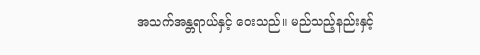အသက်အန္တရာယ်နှင့် ဝေးသည်။ မည်သည့်နည်းနှင့်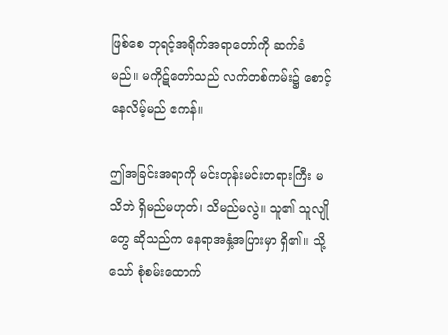ဖြစ်စေ ဘုရင့်အရိုက်အရာတော်ကို ဆက်ခံမည်။ မကိုဋ်တော်သည် လက်တစ်ကမ်း၌ စောင့်နေလိမ့်မည် ဧကန်။

ဤအခြင်းအရာကို မင်းတုန်းမင်းတရားကြီး မသိဘဲ ရှိမည်မဟုတ်၊ သိမည်မလွဲ။ သူ၏ သူလျိုတွေ ဆိုသည်က နေရာအနှံ့အပြားမှာ ရှိ၏။ သို့သော် စုံစမ်းထောက်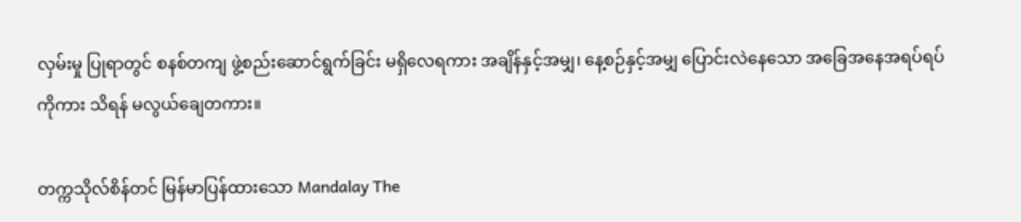လှမ်းမှု ပြုရာတွင် စနစ်တကျ ဖွဲ့စည်းဆောင်ရွက်ခြင်း မရှိလေရကား အချိန်နှင့်အမျှ၊ နေ့စဉ်နှင့်အမျှ ပြောင်းလဲနေသော အခြေအနေအရပ်ရပ်ကိုကား သိရန် မလွယ်ချေတကား။

တက္ကသိုလ်စိန်တင် မြန်မာပြန်ထားသော Mandalay The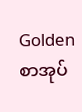Golden စာအုပ်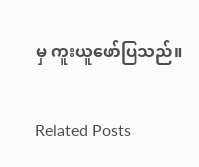မှ ကူးယူဖော်ပြသည်။

Related Posts